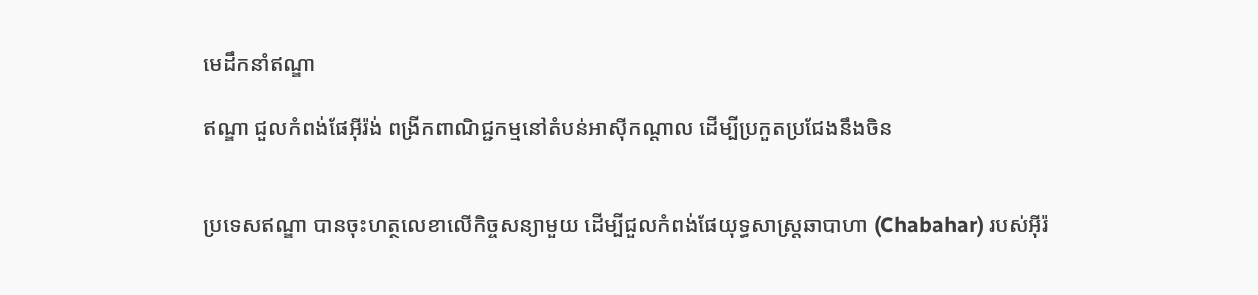មេដឹកនាំឥណ្ឌា

ឥណ្ឌា ជួលកំពង់ផែអ៊ីរ៉ង់ ពង្រីកពាណិជ្ជកម្មនៅតំបន់អាស៊ីកណ្ដាល ដើម្បីប្រកួតប្រជែងនឹងចិន


ប្រទេសឥណ្ឌា បានចុះហត្ថលេខាលើកិច្ចសន្យាមួយ ដើម្បីជួលកំពង់ផែយុទ្ធសាស្ត្រឆាបាហា (Chabahar) របស់អ៊ីរ៉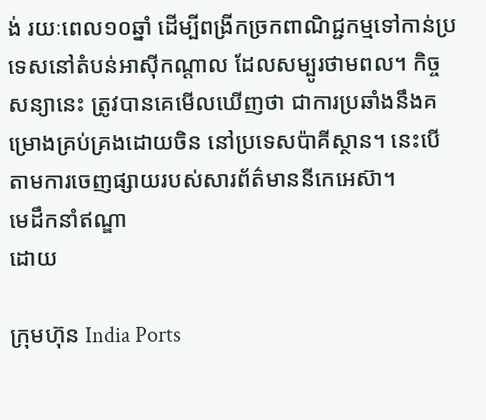ង់ រយៈពេល១០ឆ្នាំ ដើម្បីពង្រីកច្រកពាណិជ្ជកម្មទៅកាន់ប្រទេសនៅតំបន់អាស៊ីកណ្តាល ដែលសម្បូរថាមពល។ កិច្ចសន្យានេះ ត្រូវបានគេមើលឃើញថា ជាការប្រឆាំងនឹងគម្រោងគ្រប់គ្រងដោយចិន នៅប្រទេសប៉ាគីស្ថាន។ នេះបើតាមការចេញផ្សាយរបស់សារព័ត៌មាននីកេអេស៊ា។
មេដឹកនាំឥណ្ឌា
ដោយ

ក្រុមហ៊ុន India Ports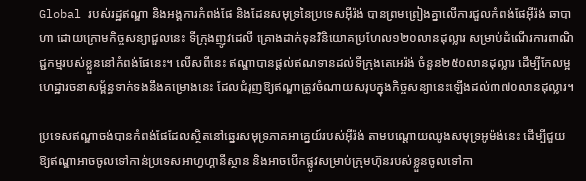Global របស់រដ្ឋឥណ្ឌា និងអង្គការកំពង់ផែ និងដែនសមុទ្រនៃប្រទេសអ៊ីរ៉ង់ បានព្រមព្រៀងគ្នាលើការជួលកំពង់ផែអ៊ីរ៉ង់ ឆាបាហា ដោយក្រោមកិច្ចសន្យាជួលនេះ ទីក្រុងញូវដេលី គ្រោងដាក់ទុនវិនិយោគប្រហែល១២០លានដុល្លារ សម្រាប់ដំណើរការពាណិជ្ជកម្មរបស់ខ្លួននៅកំពង់ផែនេះ។ លើសពីនេះ ឥណ្ឌាបានផ្តល់ឥណទានដល់ទីក្រុងតេអេរ៉ង់ ចំនួន២៥០លានដុល្លារ ដើម្បីកែលម្អហេដ្ឋារចនាសម្ព័ន្ធទាក់ទងនឹងគម្រោងនេះ ដែលជំរុញឱ្យឥណ្ឌាត្រូវចំណាយសរុបក្នុងកិច្ចសន្យានេះឡើងដល់៣៧០លានដុល្លារ។

ប្រទេសឥណ្ឌាចង់បានកំពង់ផែដែលស្ថិតនៅឆ្នេរសមុទ្រភាគអាគ្នេយ៍របស់អ៊ីរ៉ង់ តាមបណ្តោយឈូងសមុទ្រអូម៉ង់នេះ ដើម្បីជួយឱ្យឥណ្ឌាអាចចូលទៅកាន់ប្រទេសអាហ្វហ្គានីស្ថាន និងអាចបើកផ្លូវសម្រាប់ក្រុមហ៊ុនរបស់ខ្លួនចូលទៅកា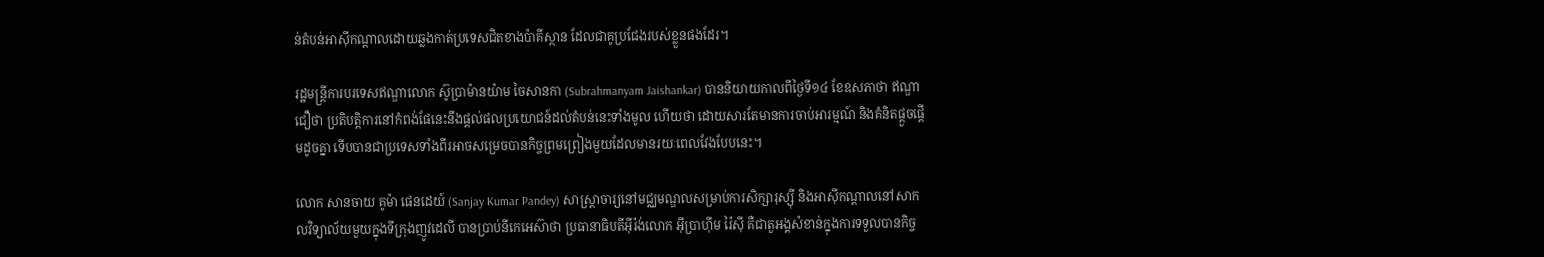ន់តំបន់អាស៊ីកណ្តាលដោយឆ្លងកាត់ប្រទេសជិតខាងប៉ាគីស្ថាន ដែលជាគូប្រជែងរបស់ខ្លួនផងដែរ។

រដ្ឋមន្ត្រីការបរទេសឥណ្ឌាលោក ស៊ូប្រាម៉ានយ៉ាម ចៃសានកា (Subrahmanyam Jaishankar) បាននិយាយកាលពីថ្ងៃទី១៤ ខែឧសភាថា ឥណ្ឌាជឿថា ប្រតិបត្តិការនៅកំពង់ផែនេះនឹងផ្តល់ផលប្រយោជន៍ដល់តំបន់នេះទាំងមូល ហើយថា ដោយសារតែមានការចាប់អារម្មណ៍ និងគំនិតផ្តួចផ្តើមដូចគ្នា ទើបបានជាប្រទេសទាំងពីរអាចសម្រេចបានកិច្ចព្រមព្រៀងមួយដែលមានរយៈពេលវែងបែបនេះ។

លោក សានចាយ គូម៉ា ផេនដេយ៍ (Sanjay Kumar Pandey) សាស្ត្រាចារ្យនៅមជ្ឈមណ្ឌលសម្រាប់ការសិក្សារុស្ស៊ី និងអាស៊ីកណ្តាលនៅសាកលវិទ្យាល័យមួយក្នុងទីក្រុងញូវដេលី បានប្រាប់នីកេអេស៊ាថា ប្រធានាធិបតីអ៊ីរ៉ង់លោក អ៊ីប្រាហ៊ីម រ៉ៃស៊ី គឺជាតួអង្គសំខាន់ក្នុងការទទួលបានកិច្ច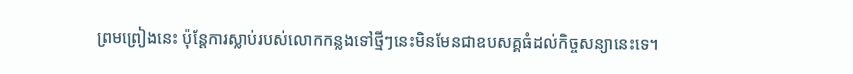ព្រមព្រៀងនេះ ប៉ុន្តែការស្លាប់របស់លោកកន្លងទៅថ្មីៗនេះមិនមែនជាឧបសគ្គធំដល់កិច្ចសន្យានេះទេ។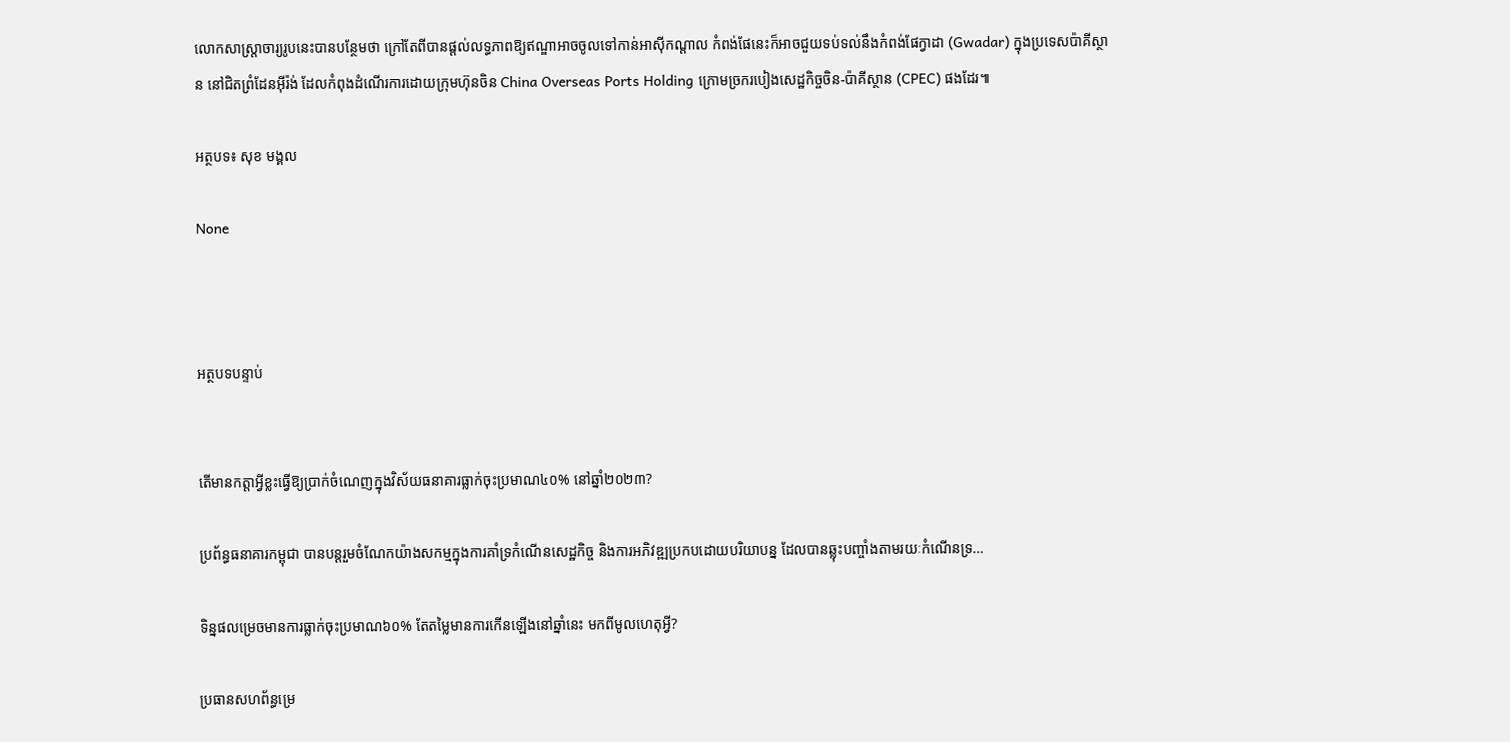លោកសាស្ត្រាចារ្យរូបនេះបានបន្ថែមថា ក្រៅតែពីបានផ្តល់លទ្ធភាពឱ្យឥណ្ឌាអាចចូលទៅកាន់អាស៊ីកណ្តាល កំពង់ផែនេះក៏អាចជួយទប់ទល់នឹងកំពង់ផែក្វាដា (Gwadar) ក្នុងប្រទេសប៉ាគីស្ថាន នៅជិតព្រំដែនអ៊ីរ៉ង់ ដែលកំពុងដំណើរការដោយក្រុមហ៊ុនចិន China Overseas Ports Holding ក្រោមច្រករបៀងសេដ្ឋកិច្ចចិន-ប៉ាគីស្ថាន (CPEC) ផងដែរ៕

អត្ថបទ៖ សុខ មង្គល

None



អត្ថបទបន្ទាប់


តើមានកត្តាអ្វីខ្លះធ្វើឱ្យប្រាក់ចំណេញក្នុងវិស័យធនាគារធ្លាក់ចុះប្រមាណ៤០% នៅឆ្នាំ២០២៣?

ប្រព័ន្ធធនាគារកម្ពុជា បានបន្តរួមចំណែកយ៉ាងសកម្មក្នុងការគាំទ្រកំណើនសេដ្ឋកិច្ច និងការអភិវឌ្ឍប្រកបដោយបរិយាបន្ន ដែលបានឆ្លុះបញ្ចាំងតាមរយៈកំណើនទ្រ…

ទិន្នផលម្រេចមានការធ្លាក់ចុះប្រមាណ៦០% តែតម្លៃមានការកើនឡើងនៅឆ្នាំនេះ មកពីមូលហេតុអ្វី?

ប្រធានសហព័ន្ធម្រេ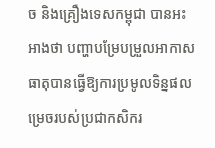ច និងគ្រឿងទេសកម្ពុជា បានអះអាងថា បញ្ហាបម្រែបម្រួលអាកាសធាតុបានធ្វើឱ្យការប្រមូលទិន្នផលម្រេចរបស់ប្រជាកសិករ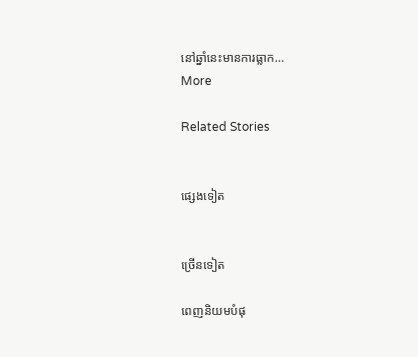នៅឆ្នាំនេះមានការធ្លាក…
More

Related Stories


ផ្សេងទៀត


ច្រើនទៀត

ពេញនិយមបំផុ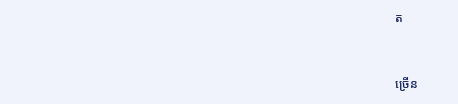ត


ច្រើន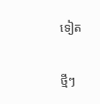ទៀត

ថ្មីៗ